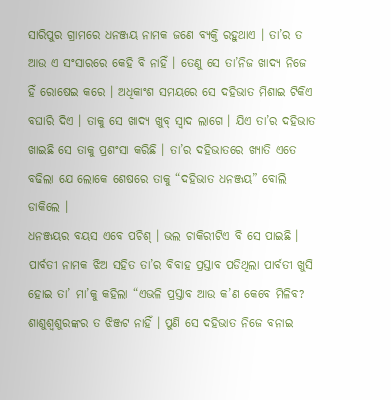ସାରିପୁର ଗ୍ରାମରେ ଧନଞ୍ଜୟ ନାମକ ଜଣେ ବ୍ୟକ୍ତି ରହୁଥାଏ । ତା’ର ତ ଆଉ ଏ ସଂସାରରେ କେହି ବି ନାହିଁ । ତେଣୁ ସେ ତା’ନିଜ ଖାଦ୍ୟ ନିଜେ ହିଁ ରୋଷେଇ କରେ । ଅଧିକାଂଶ ସମୟରେ ସେ ଦହିଭାତ ମିଶାଇ ଟିକିଏ ବଘାରି ଦିଏ । ତାକୁ ସେ ଖାଦ୍ୟ ଖୁବ୍ ସ୍ୱାଦ ଲାଗେ । ଯିଏ ତା’ର ଦହିଭାତ ଖାଇଛି ସେ ତାକୁ ପ୍ରଶଂସା କରିଛି । ତା’ର ଦହିଭାତରେ ଖ୍ୟାତି ଏତେ ବଢିଲା ଯେ ଲୋକେ ଶେଷରେ ତାକୁ “ଦହିଭାତ ଧନଞ୍ଜୟ” ବୋଲି ଡାକିଲେ ।
ଧନଞ୍ଜୟର ବୟସ ଏବେ ପଚିଶ୍ । ଭଲ ଚାକିରୀଟିଏ ବି ସେ ପାଇଛି । ପାର୍ବତୀ ନାମକ ଝିଅ ସହିତ ତା’ର ବିବାହ ପ୍ରସ୍ତାବ ପଡିଥିଲା ପାର୍ବତୀ ଖୁସି ହୋଇ ତା’ ମା’କୁ କହିଲା “ଏଭଳି ପ୍ରସ୍ତାବ ଆଉ କ’ଣ କେବେ ମିଳିବ? ଶାଶୁଶ୍ୱଶୁରଙ୍କର ତ ଝିଞ୍ଜଟ ନାହିଁ । ପୁଣି ସେ ଦହିଭାତ ନିଜେ ବନାଇ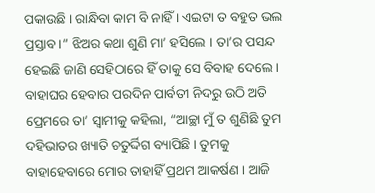ପକାଉଛି । ରାନ୍ଧିବା କାମ ବି ନାହିଁ । ଏଇଟା ତ ବହୁତ ଭଲ ପ୍ରସ୍ତାବ ।” ଝିଅର କଥା ଶୁଣି ମା’ ହସିଲେ । ତା’ର ପସନ୍ଦ ହେଇଛି ଜାଣି ସେହିଠାରେ ହିଁ ତାକୁ ସେ ବିବାହ ଦେଲେ ।
ବାହାଘର ହେବାର ପରଦିନ ପାର୍ବତୀ ନିଦରୁ ଉଠି ଅତି ପ୍ରେମରେ ତା’ ସ୍ୱାମୀକୁ କହିଲା, “ଆଚ୍ଛା ମୁଁ ତ ଶୁଣିଛି ତୁମ ଦହିଭାତର ଖ୍ୟାତି ଚତୁର୍ଦ୍ଦିଗ ବ୍ୟାପିଛି । ତୁମକୁ ବାହାହେବାରେ ମୋର ତାହାହିଁ ପ୍ରଥମ ଆକର୍ଷଣ । ଆଜି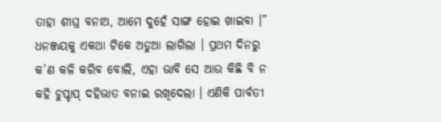ତାହା ଶୀଘ୍ର ବନାଅ, ଆମେ ଦୁହେଁ ସାଙ୍ଗ ହୋଇ ଖାଇବା ।”
ଧନଞ୍ଜୟକୁ ଏକଥା ଟିକେ ଅଡୁଆ ଲାଗିଲା । ପ୍ରଥମ ଦିନରୁ କ’ଣ କଳି କରିବ ବୋଲି, ଏହା ଭାବି ସେ ଆଉ କିଛି ବି ନ କହି ଚୁପ୍ଚାପ୍ ଦହିଭାତ ବନାଇ ରଖିଦେଲା । ଏଣିକି ପାର୍ବତୀ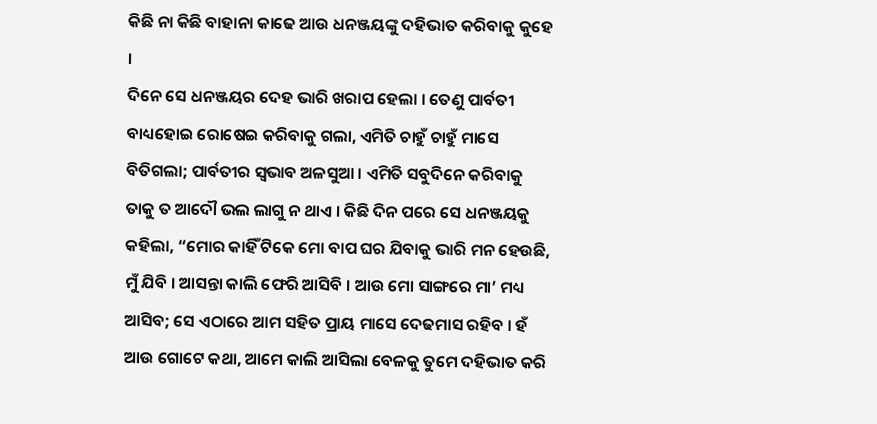କିଛି ନା କିଛି ବାହାନା କାଢେ ଆଉ ଧନଞ୍ଜୟଙ୍କୁ ଦହିଭାତ କରିବାକୁ କୁହେ ।
ଦିନେ ସେ ଧନଞ୍ଜୟର ଦେହ ଭାରି ଖରାପ ହେଲା । ତେଣୁ ପାର୍ବତୀ ବାଧ୍ୟହୋଇ ରୋଷେଇ କରିବାକୁ ଗଲା, ଏମିତି ଚାହୁଁ ଚାହୁଁ ମାସେ ବିତିଗଲା; ପାର୍ବତୀର ସ୍ୱଭାବ ଅଳସୁଆ । ଏମିତି ସବୁଦିନେ କରିବାକୁ ତାକୁ ତ ଆଦୌ ଭଲ ଲାଗୁ ନ ଥାଏ । କିଛି ଦିନ ପରେ ସେ ଧନଞ୍ଜୟକୁ କହିଲା, “ମୋର କାହିଁ ଟିକେ ମୋ ବାପ ଘର ଯିବାକୁ ଭାରି ମନ ହେଉଛି, ମୁଁ ଯିବି । ଆସନ୍ତା କାଲି ଫେରି ଆସିବି । ଆଉ ମୋ ସାଙ୍ଗରେ ମା’ ମଧ୍ୟ ଆସିବ; ସେ ଏଠାରେ ଆମ ସହିତ ପ୍ରାୟ ମାସେ ଦେଢମାସ ରହିବ । ହଁ ଆଉ ଗୋଟେ କଥା, ଆମେ କାଲି ଆସିଲା ବେଳକୁ ତୁମେ ଦହିଭାତ କରି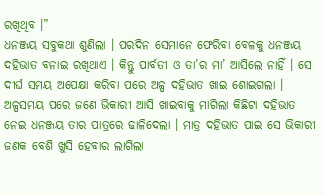ରଖିଥିବ ।”
ଧନଞ୍ଜୟ ସବୁକଥା ଶୁଣିଲା । ପରଦିନ ସେମାନେ ଫେରିବା ବେଳକୁ ଧନଞ୍ଜୟ ଦହିଭାତ ବନାଇ ରଖିଥାଏ । କିନ୍ତୁ ପାର୍ବତୀ ଓ ତା’ର ମା’ ଆସିଲେ ନାହିଁ । ସେ ଦୀର୍ଘ ସମୟ ଅପେକ୍ଷା କରିବା ପରେ ଅଳ୍ପ ଦହିଭାତ ଖାଇ ଶୋଇଗଲା । ଅଳ୍ପସମୟ ପରେ ଜଣେ ଭିକାରୀ ଆସି ଖାଇବାକୁ ମାଗିଲା କିଛିଟା ଦହିଭାତ ନେଇ ଧନଞ୍ଜୟ ତାର ପାତ୍ରରେ ଢାଳିଦେଲା । ମାତ୍ର ଦହିଭାତ ପାଇ ସେ ଭିକାରୀ ଜଣକ ବେଶି ଖୁସି ହେବାର ଲାଗିଲା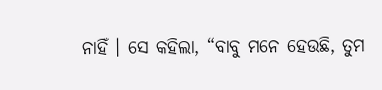ନାହିଁ । ସେ କହିଲା, “ବାବୁ ମନେ ହେଉଛି, ତୁମ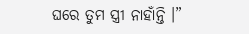ଘରେ ତୁମ ସ୍ତ୍ରୀ ନାହାଁନ୍ତି ।”